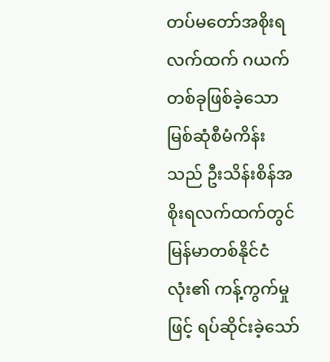တပ်မတော်အစိုးရလက်ထက် ဂယက်တစ်ခုဖြစ်ခဲ့သော မြစ်ဆုံစီမံကိန်းသည် ဦးသိန်းစိန်အစိုးရလက်ထက်တွင် မြန်မာတစ်နိုင်ငံလုံး၏ ကန့်ကွက်မှုဖြင့် ရပ်ဆိုင်းခဲ့သော်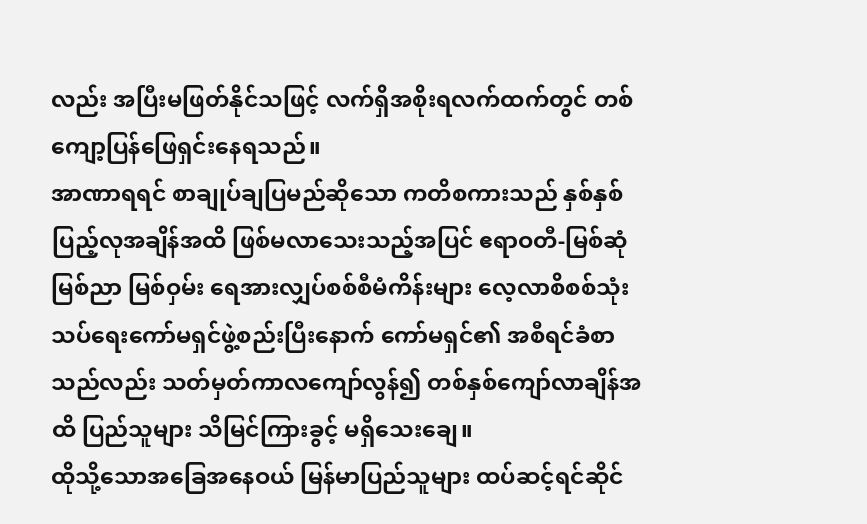လည်း အပြီးမဖြတ်နိုင်သဖြင့် လက်ရှိအစိုးရလက်ထက်တွင် တစ်ကျော့ပြန်ဖြေရှင်းနေရသည်။
အာဏာရရင် စာချုပ်ချပြမည်ဆိုသော ကတိစကားသည် နှစ်နှစ်ပြည့်လုအချိန်အထိ ဖြစ်မလာသေးသည့်အပြင် ဧရာဝတီ-မြစ်ဆုံ မြစ်ညာ မြစ်ဝှမ်း ရေအားလျှပ်စစ်စီမံကိန်းများ လေ့လာစိစစ်သုံးသပ်ရေးကော်မရှင်ဖွဲ့စည်းပြီးနောက် ကော်မရှင်၏ အစီရင်ခံစာသည်လည်း သတ်မှတ်ကာလကျော်လွန်၍ တစ်နှစ်ကျော်လာချိန်အထိ ပြည်သူများ သိမြင်ကြားခွင့် မရှိသေးချေ။
ထိုသို့သောအခြေအနေဝယ် မြန်မာပြည်သူများ ထပ်ဆင့်ရင်ဆိုင်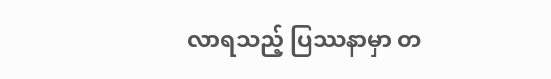လာရသည့် ပြဿနာမှာ တ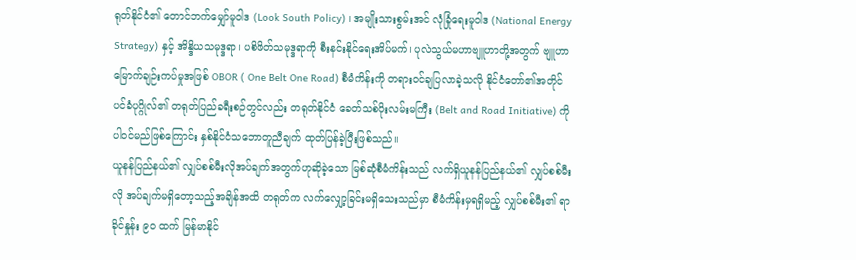ရုတ်နိုင်ငံ၏ တောင်ဘက်မျှော်မူဝါဒ (Look South Policy) ၊ အမျိုးသားစွမ်းအင် လုံခြုံရေးမူဝါဒ (National Energy Strategy) နှင့် အိန္ဒိယသမုဒ္ဒရာ၊ ပစိဖိတ်သမုဒ္ဒရာကို စီးနင်းနိုင်ရေးအိပ်မက်၊ ပုလဲသွယ်မဟာဗျူဟာတို့အတွက် ဗျူဟာမြောက်ချဉ်းကပ်မှုအဖြစ် OBOR ( One Belt One Road) စီမံကိန်းကို တရားဝင်ချပြလာခဲ့သလို နိုင်ငံတော်၏အတိုင်ပင်ခံပုဂ္ဂိုလ်၏ တရုတ်ပြည်ခရီးစဉ်တွင်လည်း တရုတ်နိုင်ငံ ခေတ်သစ်ပိုးလမ်းမကြီး (Belt and Road Initiative) ကို ပါဝင်မည်ဖြစ်ကြောင်း နှစ်နိုင်ငံသဘောတူညီချက် ထုတ်ပြန်ခဲ့ပြီးဖြစ်သည်။
ယူနန်ပြည်နယ်၏ လျှပ်စစ်မီးလိုအပ်ချက်အတွက်ဟုဆိုခဲ့သော မြစ်ဆုံစီမံကိန်းသည် လက်ရှိယူနန်ပြည်နယ်၏ လျှပ်စစ်မီးလို အပ်ချက်မရှိတော့သည့်အချိန်အထိ တရုတ်က လက်လျှော့ခြင်းမရှိသေးသည်မှာ စီမံကိန်းမှရရှိမည့် လျှပ်စစ်မီး၏ ရာခိုင်နှုန်း ၉၀ ထက် မြန်မာနိုင်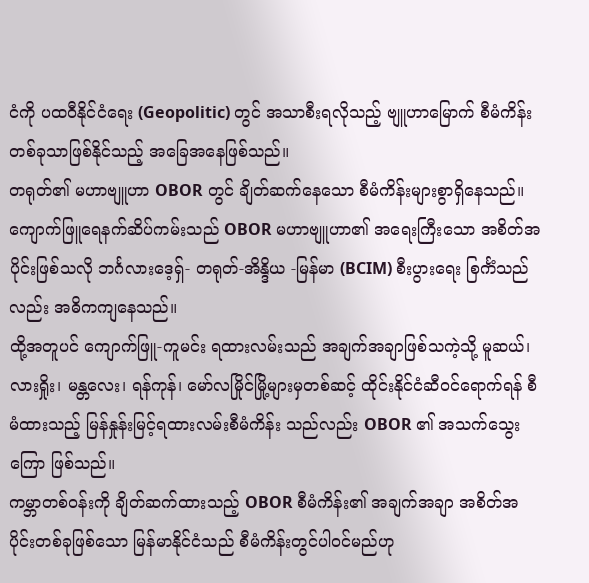ငံကို ပထဝီနိုင်ငံရေး (Geopolitic) တွင် အသာစီးရလိုသည့် ဗျူဟာမြောက် စီမံကိန်းတစ်ခုသာဖြစ်နိုင်သည့် အခြေအနေဖြစ်သည်။
တရုတ်၏ မဟာဗျူဟာ OBOR တွင် ချိတ်ဆက်နေသော စီမံကိန်းများစွာရှိနေသည်။ ကျောက်ဖြူရေနက်ဆိပ်ကမ်းသည် OBOR မဟာဗျူဟာ၏ အရေးကြီးသော အစိတ်အပိုင်းဖြစ်သလို ဘင်္ဂလားဒေ့ရှ်- တရုတ်-အိန္ဒိယ -မြန်မာ (BCIM) စီးပွားရေး စြင်္ကံသည်လည်း အဓိကကျနေသည်။
ထို့အတူပင် ကျောက်ဖြူ-ကူမင်း ရထားလမ်းသည် အချက်အချာဖြစ်သကဲ့သို့ မူဆယ်၊ လားရှိုး၊ မန္တလေး၊ ရန်ကုန်၊ မော်လမြိုင်မြို့များမှတစ်ဆင့် ထိုင်းနိုင်ငံဆီဝင်ရောက်ရန် စီမံထားသည့် မြန်နှုန်းမြင့်ရထားလမ်းစီမံကိန်း သည်လည်း OBOR ၏ အသက်သွေးကြော ဖြစ်သည်။
ကမ္ဘာတစ်ဝန်းကို ချိတ်ဆက်ထားသည့် OBOR စီမံကိန်း၏ အချက်အချာ အစိတ်အပိုင်းတစ်ခုဖြစ်သော မြန်မာနိုင်ငံသည် စီမံကိန်းတွင်ပါဝင်မည်ဟု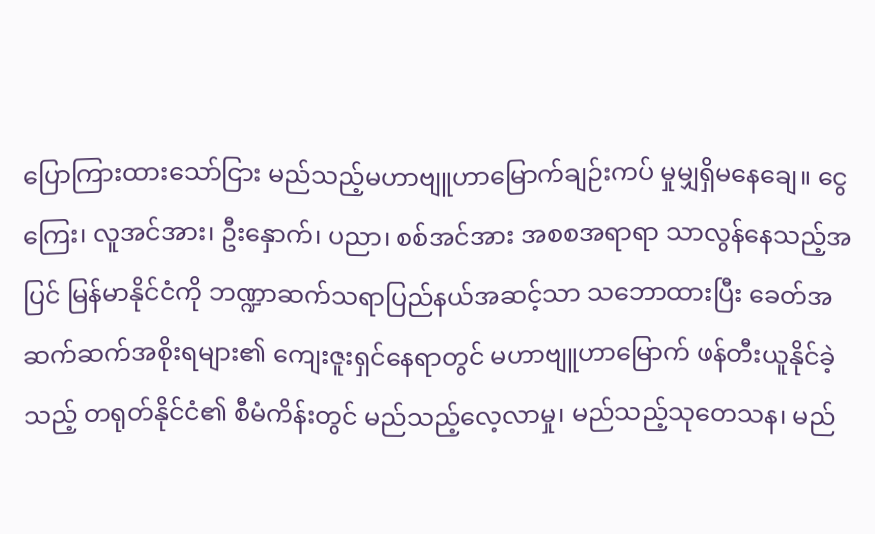ပြောကြားထားသော်ငြား မည်သည့်မဟာဗျူဟာမြောက်ချဉ်းကပ် မှုမျှရှိမနေချေ။ ငွေကြေး၊ လူအင်အား၊ ဦးနှောက်၊ ပညာ၊ စစ်အင်အား အစစအရာရာ သာလွန်နေသည့်အပြင် မြန်မာနိုင်ငံကို ဘဏ္ဍာဆက်သရာပြည်နယ်အဆင့်သာ သဘောထားပြီး ခေတ်အဆက်ဆက်အစိုးရများ၏ ကျေးဇူးရှင်နေရာတွင် မဟာဗျူဟာမြောက် ဖန်တီးယူနိုင်ခဲ့သည့် တရုတ်နိုင်ငံ၏ စီမံကိန်းတွင် မည်သည့်လေ့လာမှု၊ မည်သည့်သုတေသန၊ မည်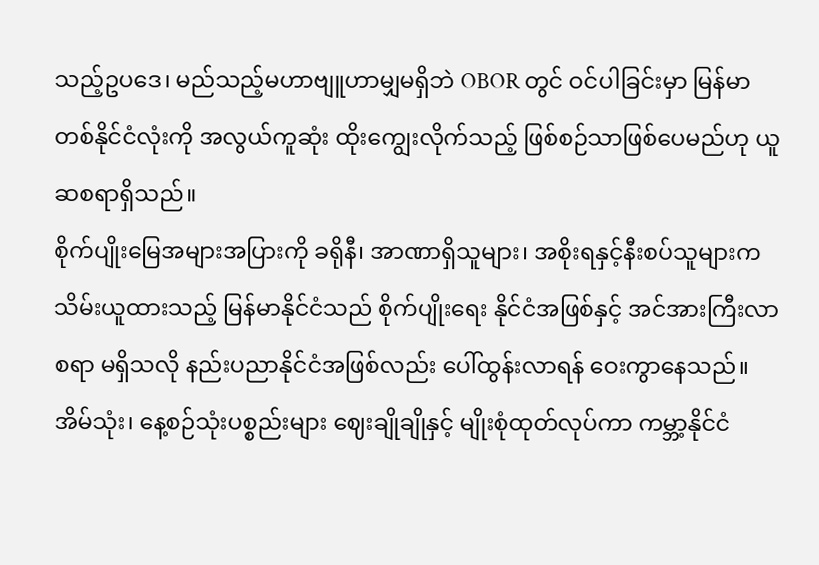သည့်ဥပဒေ၊ မည်သည့်မဟာဗျူဟာမျှမရှိဘဲ OBOR တွင် ဝင်ပါခြင်းမှာ မြန်မာတစ်နိုင်ငံလုံးကို အလွယ်ကူဆုံး ထိုးကျွေးလိုက်သည့် ဖြစ်စဉ်သာဖြစ်ပေမည်ဟု ယူဆစရာရှိသည်။
စိုက်ပျိုးမြေအများအပြားကို ခရိုနီ၊ အာဏာရှိသူများ၊ အစိုးရနှင့်နီးစပ်သူများက သိမ်းယူထားသည့် မြန်မာနိုင်ငံသည် စိုက်ပျိုးရေး နိုင်ငံအဖြစ်နှင့် အင်အားကြီးလာစရာ မရှိသလို နည်းပညာနိုင်ငံအဖြစ်လည်း ပေါ်ထွန်းလာရန် ဝေးကွာနေသည်။ အိမ်သုံး၊ နေ့စဉ်သုံးပစ္စည်းများ ဈေးချိုချိုနှင့် မျိုးစုံထုတ်လုပ်ကာ ကမ္ဘာ့နိုင်ငံ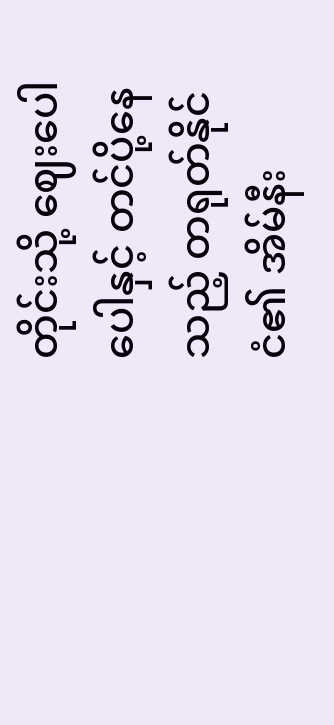တိုင်းသို့ ဈေးပေါပေါနှင့် တင်ပို့နေသည့် တရုတ်နိုင်ငံ၏ အိမ်နီး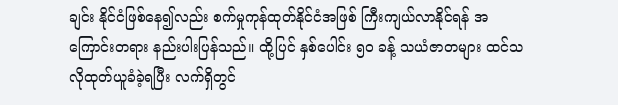ချင်း နိုင်ငံဖြစ်နေ၍လည်း စက်မှုကုန်ထုတ်နိုင်ငံအဖြစ် ကြီးကျယ်လာနိုင်ရန် အကြောင်းတရား နည်းပါးပြန်သည်။ ထို့ပြင် နှစ်ပေါင်း ၅၀ ခန့် သယံဇာတများ ထင်သလိုထုတ်ယူခံခဲ့ရပြီး လက်ရှိတွင်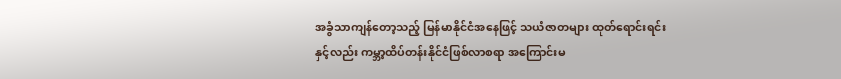အခွံသာကျန်တော့သည့် မြန်မာနိုင်ငံအနေဖြင့် သယံဇာတများ ထုတ်ရောင်းရင်းနှင့်လည်း ကမ္ဘာ့ထိပ်တန်းနိုင်ငံဖြစ်လာစရာ အကြောင်းမ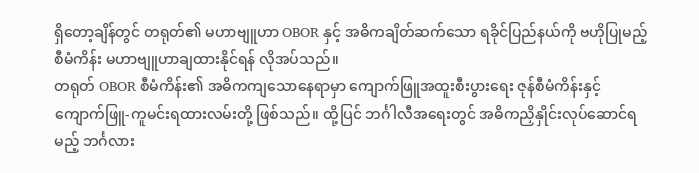ရှိတော့ချိန်တွင် တရုတ်၏ မဟာဗျူဟာ OBOR နှင့် အဓိကချိတ်ဆက်သော ရခိုင်ပြည်နယ်ကို ဗဟိုပြုမည့်စီမံကိန်း မဟာဗျူဟာချထားနိုင်ရန် လိုအပ်သည်။
တရုတ် OBOR စီမံကိန်း၏ အဓိကကျသောနေရာမှာ ကျောက်ဖြူအထူးစီးပွားရေး ဇုန်စီမံကိန်းနှင့် ကျောက်ဖြူ-ကူမင်းရထားလမ်းတို့ ဖြစ်သည်။ ထို့ပြင် ဘင်္ဂါလီအရေးတွင် အဓိကညှိနှိုင်းလုပ်ဆောင်ရမည့် ဘင်္ဂလား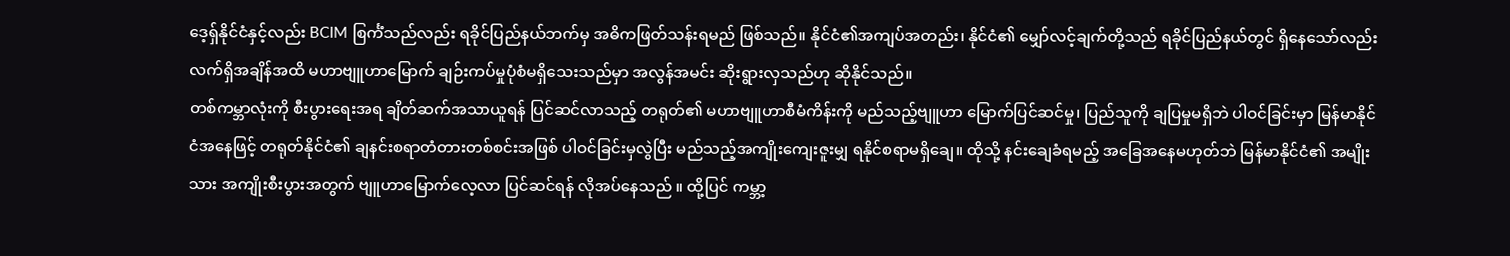ဒေ့ရှ်နိုင်ငံနှင့်လည်း BCIM စြင်္ကံသည်လည်း ရခိုင်ပြည်နယ်ဘက်မှ အဓိကဖြတ်သန်းရမည် ဖြစ်သည်။ နိုင်ငံ၏အကျပ်အတည်း၊ နိုင်ငံ၏ မျှော်လင့်ချက်တို့သည် ရခိုင်ပြည်နယ်တွင် ရှိနေသော်လည်း လက်ရှိအချိန်အထိ မဟာဗျူဟာမြောက် ချဉ်းကပ်မှုပုံစံမရှိသေးသည်မှာ အလွန်အမင်း ဆိုးရွားလှသည်ဟု ဆိုနိုင်သည်။
တစ်ကမ္ဘာလုံးကို စီးပွားရေးအရ ချိတ်ဆက်အသာယူရန် ပြင်ဆင်လာသည့် တရုတ်၏ မဟာဗျူဟာစီမံကိန်းကို မည်သည့်ဗျူဟာ မြောက်ပြင်ဆင်မှု၊ ပြည်သူကို ချပြမှုမရှိဘဲ ပါဝင်ခြင်းမှာ မြန်မာနိုင်ငံအနေဖြင့် တရုတ်နိုင်ငံ၏ ချနင်းစရာတံတားတစ်စင်းအဖြစ် ပါဝင်ခြင်းမှလွဲပြီး မည်သည့်အကျိုးကျေးဇူးမျှ ရနိုင်စရာမရှိချေ။ ထိုသို့ နင်းချေခံရမည့် အခြေအနေမဟုတ်ဘဲ မြန်မာနိုင်ငံ၏ အမျိုးသား အကျိုးစီးပွားအတွက် ဗျူဟာမြောက်လေ့လာ ပြင်ဆင်ရန် လိုအပ်နေသည် ။ ထို့ပြင် ကမ္ဘာ့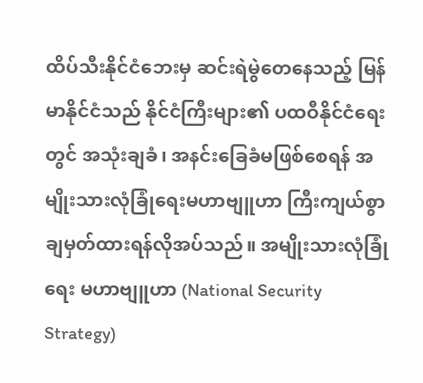ထိပ်သီးနိုင်ငံဘေးမှ ဆင်းရဲမွဲတေနေသည့် မြန်မာနိုင်ငံသည် နိုင်ငံကြီးများ၏ ပထဝီနိုင်ငံရေးတွင် အသုံးချခံ၊ အနင်းခြေခံမဖြစ်စေရန် အမျိုးသားလုံခြုံရေးမဟာဗျူဟာ ကြီးကျယ်စွာ ချမှတ်ထားရန်လိုအပ်သည်။ အမျိုးသားလုံခြုံရေး မဟာဗျူဟာ (National Security Strategy)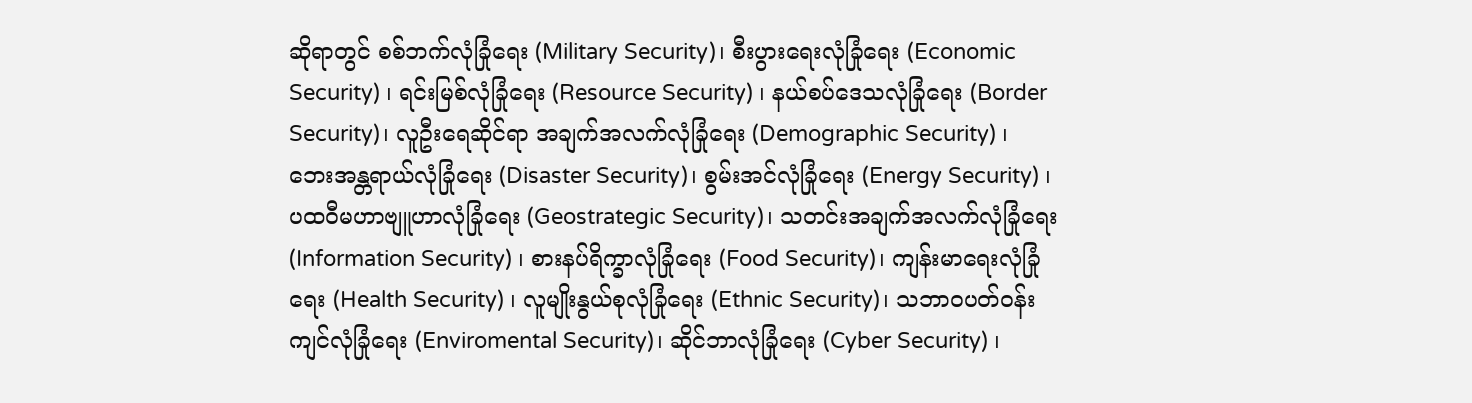ဆိုရာတွင် စစ်ဘက်လုံခြုံရေး (Military Security)၊ စီးပွားရေးလုံခြုံရေး (Economic Security) ၊ ရင်းမြစ်လုံခြုံရေး (Resource Security) ၊ နယ်စပ်ဒေသလုံခြုံရေး (Border Security)၊ လူဦးရေဆိုင်ရာ အချက်အလက်လုံခြုံရေး (Demographic Security) ၊ ဘေးအန္တရာယ်လုံခြုံရေး (Disaster Security)၊ စွမ်းအင်လုံခြုံရေး (Energy Security) ၊ ပထဝီမဟာဗျူဟာလုံခြုံရေး (Geostrategic Security)၊ သတင်းအချက်အလက်လုံခြုံရေး (Information Security) ၊ စားနပ်ရိက္ခာလုံခြုံရေး (Food Security)၊ ကျန်းမာရေးလုံခြုံရေး (Health Security) ၊ လူမျိုးနွယ်စုလုံခြုံရေး (Ethnic Security)၊ သဘာဝပတ်ဝန်းကျင်လုံခြုံရေး (Enviromental Security)၊ ဆိုင်ဘာလုံခြုံရေး (Cyber Security) ၊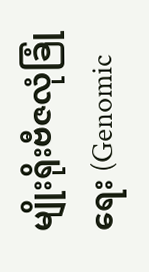မျိုးရိုးဗီဇလုံခြုံရေး (Genomic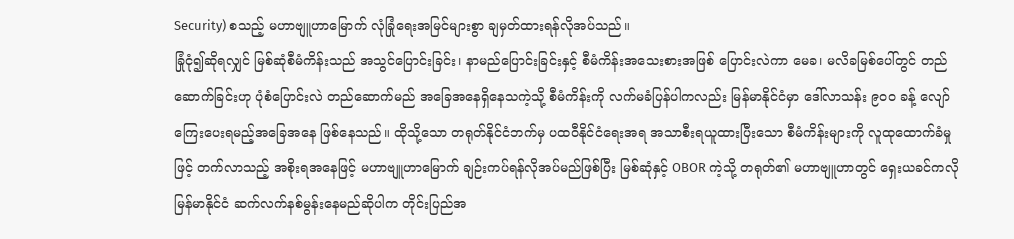Security) စသည့် မဟာဗျူဟာမြောက် လုံခြုံရေးအမြင်များစွာ ချမှတ်ထားရန်လိုအပ်သည်။
ခြုံငုံ၍ဆိုရလျှင် မြစ်ဆုံစီမံကိန်းသည် အသွင်ပြောင်းခြင်း၊ နာမည်ပြောင်းခြင်းနှင့် စီမံကိန်းအသေးစားအဖြစ် ပြောင်းလဲကာ မေခ၊ မလိခမြစ်ပေါ်တွင် တည်ဆောက်ခြင်းဟု ပုံစံပြောင်းလဲ တည်ဆောက်မည် အခြေအနေရှိနေသကဲ့သို့ စီမံကိန်းကို လက်မခံပြန်ပါကလည်း မြန်မာနိုင်ငံမှာ ဒေါ်လာသန်း ၉၀၀ ခန့် လျော်ကြေးပေးရမည့်အခြေအနေ ဖြစ်နေသည်။ ထိုသို့သော တရုတ်နိုင်ငံဘက်မှ ပထဝီနိုင်ငံရေးအရ အသာစီးရယူထားပြီးသော စီမံကိန်းများကို လူထုထောက်ခံမှုဖြင့် တက်လာသည့် အစိုးရအနေဖြင့် မဟာဗျူဟာမြောက် ချဉ်းကပ်ရန်လိုအပ်မည်ဖြစ်ပြီး မြစ်ဆုံနှင့် OBOR ကဲ့သို့ တရုတ်၏ မဟာဗျူဟာတွင် ရှေးယခင်ကလို မြန်မာနိုင်ငံ ဆက်လက်နစ်မွန်းနေမည်ဆိုပါက တိုင်းပြည်အ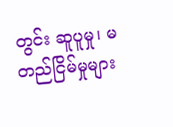တွင်း ဆူပူမှု၊ မတည်ငြိမ်မှုများ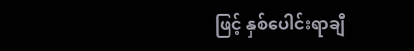ဖြင့် နှစ်ပေါင်းရာချီ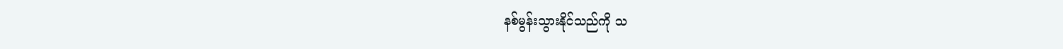နစ်မွန်းသွားနိုင်သည်ကို သ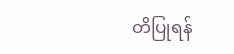တိပြုရန်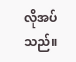လိုအပ်သည်။